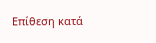Επίθεση κατά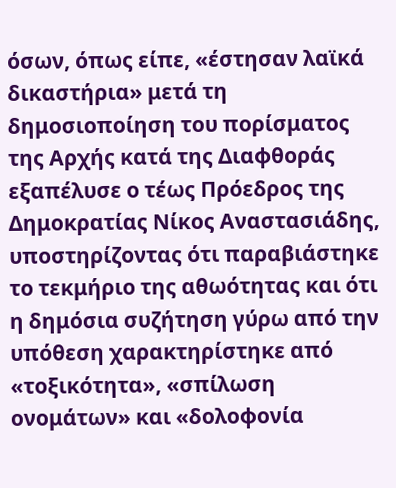όσων, όπως είπε, «έστησαν λαϊκά δικαστήρια» μετά τη δημοσιοποίηση του πορίσματος της Αρχής κατά της Διαφθοράς εξαπέλυσε ο τέως Πρόεδρος της Δημοκρατίας Νίκος Αναστασιάδης, υποστηρίζοντας ότι παραβιάστηκε το τεκμήριο της αθωότητας και ότι η δημόσια συζήτηση γύρω από την υπόθεση χαρακτηρίστηκε από «τοξικότητα», «σπίλωση ονομάτων» και «δολοφονία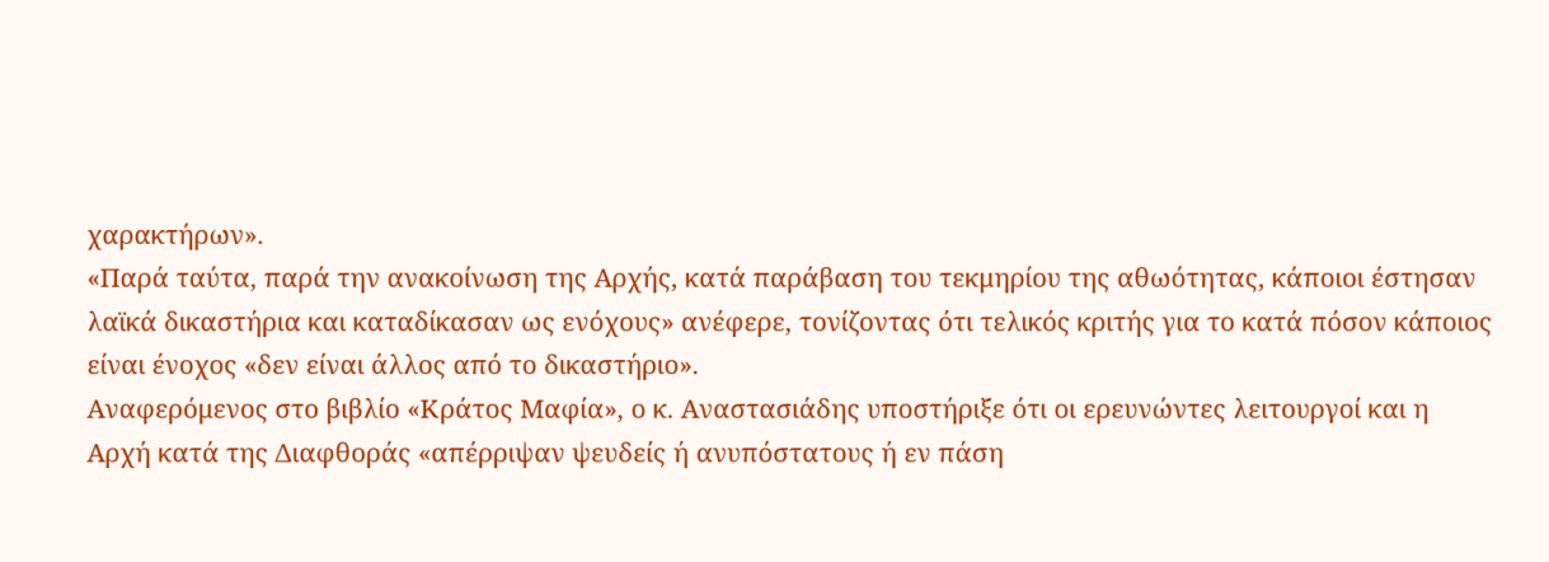χαρακτήρων».
«Παρά ταύτα, παρά την ανακοίνωση της Αρχής, κατά παράβαση του τεκμηρίου της αθωότητας, κάποιοι έστησαν λαϊκά δικαστήρια και καταδίκασαν ως ενόχους» ανέφερε, τονίζοντας ότι τελικός κριτής για το κατά πόσον κάποιος είναι ένοχος «δεν είναι άλλος από το δικαστήριο».
Αναφερόμενος στο βιβλίο «Κράτος Μαφία», ο κ. Αναστασιάδης υποστήριξε ότι οι ερευνώντες λειτουργοί και η Αρχή κατά της Διαφθοράς «απέρριψαν ψευδείς ή ανυπόστατους ή εν πάση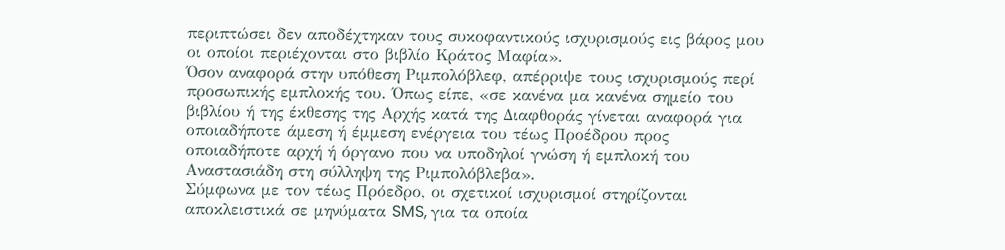περιπτώσει δεν αποδέχτηκαν τους συκοφαντικούς ισχυρισμούς εις βάρος μου οι οποίοι περιέχονται στο βιβλίο Κράτος Μαφία».
Όσον αναφορά στην υπόθεση Ριμπολόβλεφ, απέρριψε τους ισχυρισμούς περί προσωπικής εμπλοκής του. Όπως είπε, «σε κανένα μα κανένα σημείο του βιβλίου ή της έκθεσης της Αρχής κατά της Διαφθοράς γίνεται αναφορά για οποιαδήποτε άμεση ή έμμεση ενέργεια του τέως Προέδρου προς οποιαδήποτε αρχή ή όργανο που να υποδηλοί γνώση ή εμπλοκή του Αναστασιάδη στη σύλληψη της Ριμπολόβλεβα».
Σύμφωνα με τον τέως Πρόεδρο, οι σχετικοί ισχυρισμοί στηρίζονται αποκλειστικά σε μηνύματα SMS, για τα οποία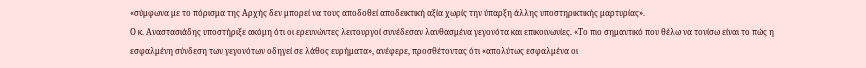«σύμφωνα με το πόρισμα της Αρχής δεν μπορεί να τους αποδοθεί αποδεικτική αξία χωρίς την ύπαρξη άλλης υποστηρικτικής μαρτυρίας».
Ο κ. Αναστασιάδης υποστήριξε ακόμη ότι οι ερευνώντες λειτουργοί συνέδεσαν λανθασμένα γεγονότα και επικοινωνίες. «Το πιο σημαντικό που θέλω να τονίσω είναι το πώς η εσφαλμένη σύνδεση των γεγονότων οδηγεί σε λάθος ευρήματα», ανέφερε, προσθέτοντας ότι «απολύτως εσφαλμένα οι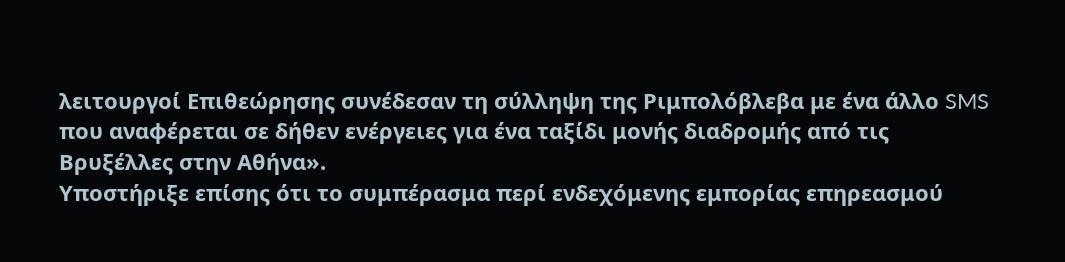λειτουργοί Επιθεώρησης συνέδεσαν τη σύλληψη της Ριμπολόβλεβα με ένα άλλο SMS που αναφέρεται σε δήθεν ενέργειες για ένα ταξίδι μονής διαδρομής από τις Βρυξέλλες στην Αθήνα».
Υποστήριξε επίσης ότι το συμπέρασμα περί ενδεχόμενης εμπορίας επηρεασμού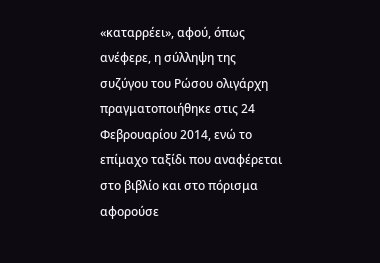«καταρρέει», αφού, όπως ανέφερε, η σύλληψη της συζύγου του Ρώσου ολιγάρχη πραγματοποιήθηκε στις 24 Φεβρουαρίου 2014, ενώ το επίμαχο ταξίδι που αναφέρεται στο βιβλίο και στο πόρισμα αφορούσε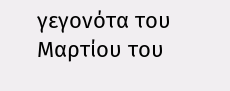γεγονότα του Μαρτίου του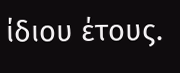ίδιου έτους.